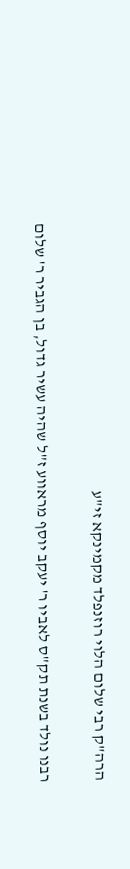הרה"ק רבי שלום הלוי רוזנפלד מקמינקא זי"ע

רבנו נולד בשנת תק"ס לאביו ר' יעקב יוסף מראווע ז"ל שהיה עשיר גדול, בן הגביר ר' שלום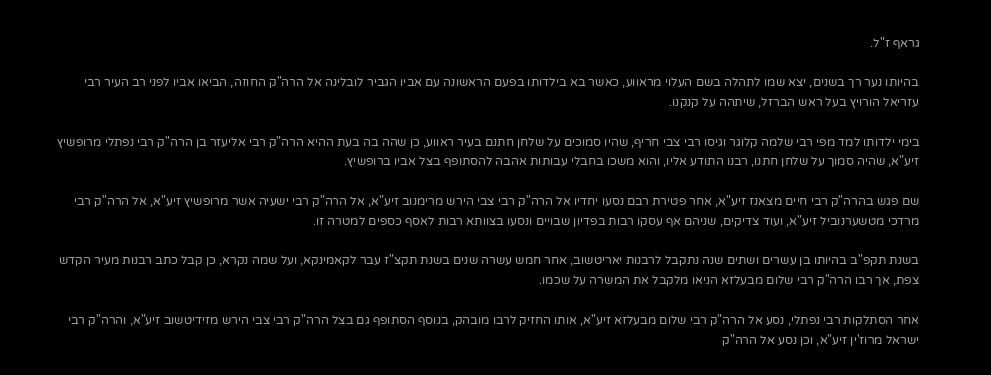גראף ז"ל.

בהיותו נער רך בשנים, יצא שמו לתהלה בשם העלוי מראווע, כאשר בא בילדותו בפעם הראשונה עם אביו הגביר לובלינה אל הרה"ק החוזה, הביאו אביו לפני רב העיר רבי עזריאל הורויץ בעל ראש הברזל, שיתהה על קנקנו.

בימי ילדותו למד מפי רבי שלמה קלוגר וגיסו רבי צבי חריף, שהיו סמוכים על שלחן חתנם בעיר ראווע, כן שהה בה בעת ההיא הרה"ק רבי אליעזר בן הרה"ק רבי נפתלי מרופשיץ זיע"א, שהיה סמוך על שלחן חתנו, רבנו התודע אליו, והוא משכו בחבלי עבותות אהבה להסתופף בצל אביו ברופשיץ.

שם פגש בהרה"ק רבי חיים מצאנז זיע"א, אחר פטירת רבם נסעו יחדיו אל הרה"ק רבי צבי הירש מרימנוב זיע"א, אל הרה"ק רבי ישעיה אשר מרופשיץ זיע"א, אל הרה"ק רבי מרדכי מטשערנוביל זיע"א, ועוד צדיקים, שניהם אף עסקו רבות בפדיון שבויים ונסעו בצוותא רבות לאסף כספים למטרה זו.

בשנת תקפ"ב בהיותו בן עשרים ושתים שנה נתקבל לרבנות יאריטשוב, אחר חמש עשרה שנים בשנת תקצ"ז עבר לקאמינקא, ועל שמה נקרא, כן קבל כתב רבנות מעיר הקדש צפת, אך רבו הרה"ק רבי שלום מבעלזא הניאו מלקבל את המשרה על שכמו.

אחר הסתלקות רבי נפתלי, נסע אל הרה"ק רבי שלום מבעלזא זיע"א, אותו החזיק לרבו מובהק, בנוסף הסתופף גם בצל הרה"ק רבי צבי הירש מזידיטשוב זיע"א, והרה"ק רבי ישראל מרוז'ין זיע"א, וכן נסע אל הרה"ק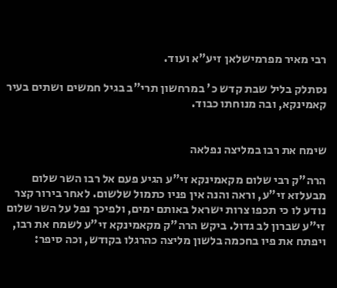רבי מאיר מפרמישלאן זיע"א ועוד.

נסתלק בליל שבת קדש כ' במרחשון תרי"ב בגיל חמשים ושתים בעיר קאמינקא, ובה מנוחתו כבוד.


שימח את רבו במליצה נפלאה

הרה"ק רבי שלום מקאמינקא זי"ע הגיע פעם אל רבו השר שלום מבעלזא זי"ע, וראה והנה אין פניו כתמול שלשום. לאחר בירור קצר נודע לו כי תכפו צרות ישראל באותם ימים, ולפיכך נפל על השר שלום זי"ע שברון לב גדול. ביקש הרה"ק מקאמינקא זי"ע לשמח את רבו, ויפתח את פיו בחכמה בלשון מליצה כהרגלו בקודש, וכה סיפר: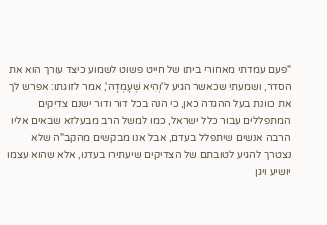"פעם עמדתי מאחורי ביתו של חייט פשוט לשמוע כיצד עורך הוא את הסדר, ושמעתי שכאשר הגיע ל'וְהִיא שֶׁעָמְדָה', אמר לזוגתו: אפרש לך את כוונת בעל ההגדה כאן, כי הנה בכל דור ודור ישנם צדיקים המתפללים עבור כלל ישראל, כמו למשל הרב מבעלזא שבאים אליו הרבה אנשים שיתפלל בעדם, אבל אנו מבקשים מהקב"ה שלא נצטרך להגיע לטובתם של הצדיקים שיעתירו בעדנו, אלא שהוא עצמו יושיע ויגן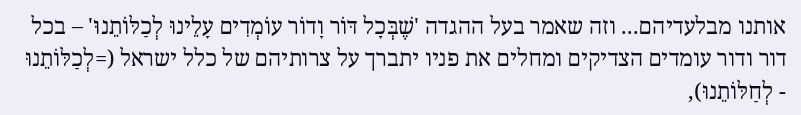אותנו מבלעדיהם... וזה שאמר בעל ההגדה 'שֶׁבְּכָל דּוֹר וָדוֹר עוֹמְדִים עָלֵינוּ לְכַלּוֹתֵנוּ' – בכל דור ודור עומדים הצדיקים ומחלים את פניו יתברך על צרותיהם של כלל ישראל (=לְכַלּוֹתֵנוּ - לְחַלּוֹתֵנוּ),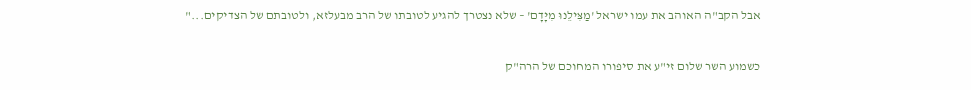אבל הקב"ה האוהב את עמו ישראל 'מַצִּילֵנוּ מִיָּדָם' – שלא נצטרך להגיע לטובתו של הרב מבעלזא, ולטובתם של הצדיקים..."

כשמוע השר שלום זי"ע את סיפורו המחוכם של הרה"ק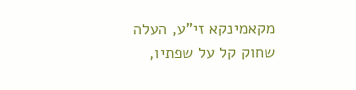מקאמינקא זי"ע, העלה שחוק קל על שפתיו,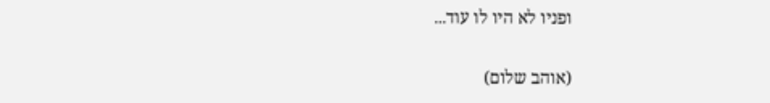ופניו לא היו לו עוד...

(אוהב שלום)